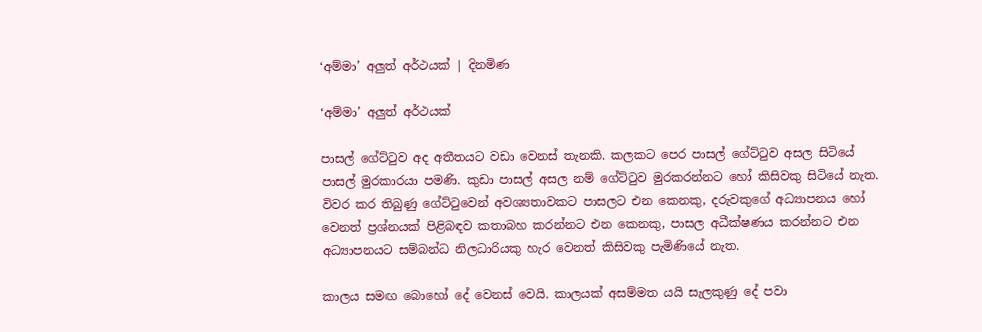‘අම්මා’ අලුත් අර්ථයක් | දිනමිණ

‘අම්මා’ අලුත් අර්ථයක්

පාසල් ගේට්ටුව අද අතීතයට වඩා වෙනස් තැනකි. කලකට පෙර පාසල් ගේට්ටුව අසල සිටියේ පාසල් මුරකාරයා පමණි. කුඩා පාසල් අසල නම් ගේට්ටුව මුරකරන්නට හෝ කිසිවකු සිටියේ නැත. විවර කර තිබුණු ගේට්ටුවෙන් අවශ්‍යතාවකට පාසලට එන කෙනකු, දරුවකුගේ අධ්‍යාපනය හෝ වෙනත් ප්‍රශ්නයක් පිළිබඳව කතාබහ කරන්නට එන කෙනකු, පාසල අධීක්ෂණය කරන්නට එන අධ්‍යාපනයට සම්බන්ධ නිලධාරියකු හැර වෙනත් කිසිවකු පැමිණියේ නැත.

කාලය සමඟ බොහෝ දේ වෙනස් වෙයි. කාලයක් අසම්මත යයි සැලකුණු දේ පවා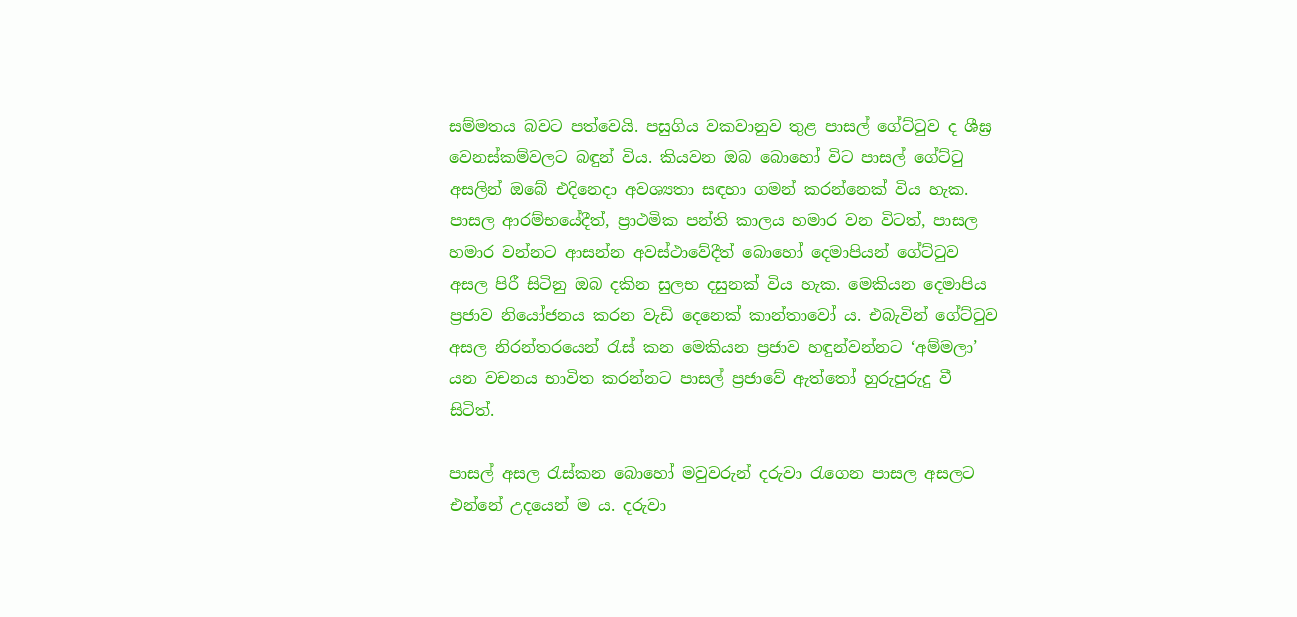සම්මතය බවට පත්වෙයි. පසුගිය වකවානුව තුළ පාසල් ගේට්ටුව ද ශීඝ්‍ර වෙනස්කම්වලට බඳුන් විය. කියවන ඔබ බොහෝ විට පාසල් ගේට්ටු අසලින් ඔබේ එදිනෙදා අවශ්‍යතා සඳහා ගමන් කරන්නෙක් විය හැක. පාසල ආරම්භයේදීත්, ප්‍රාථමික පන්ති කාලය හමාර වන විටත්, පාසල හමාර වන්නට ආසන්න අවස්ථාවේදීත් බොහෝ දෙමාපියන් ගේට්ටුව අසල පිරී සිටිනු ඔබ දකින සුලභ දසුනක් විය හැක. මෙකියන දෙමාපිය ප්‍රජාව නියෝජනය කරන වැඩි දෙනෙක් කාන්තාවෝ ය. එබැවින් ගේට්ටුව අසල නිරන්තරයෙන් රැස් කන මෙකියන ප්‍රජාව හඳුන්වන්නට ‘අම්මලා’ යන වචනය භාවිත කරන්නට පාසල් ප්‍රජාවේ ඇත්තෝ හුරුපුරුදු වී සිටිත්.

පාසල් අසල රැස්කන බොහෝ මවුවරුන් දරුවා රැගෙන පාසල අසලට එන්නේ උදයෙන් ම ය. දරුවා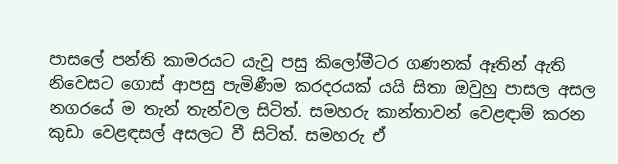පාසලේ පන්ති කාමරයට යැවූ පසු කිලෝමීටර ගණනක් ඈතින් ඇති නිවෙසට ගොස් ආපසු පැමිණීම කරදරයක් යයි සිතා ඔවුහු පාසල අසල නගරයේ ම තැන් තැන්වල සිටිත්. සමහරු කාන්තාවන් වෙළඳාම් කරන කුඩා වෙළඳසල් අසලට වී සිටිත්. සමහරු ඒ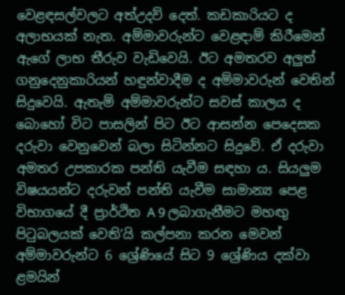වෙළඳසල්වලට අත්උදව් දෙත්. කඩකාරියට ද අලාභයක් නැත. අම්මාවරුන්ට වෙළඳාම් කිරීමෙන් ඇගේ ලාභ තීරුව වැඩිවෙයි. ඊට අමතරව අලුත් ගනුදෙනුකාරියන් හඳුන්වාදීම ද අම්මාවරුන් වෙතින් සිදුවෙයි. ඇතැම් අම්මාවරුන්ට සවස් කාලය ද බොහෝ විට පාසලින් පිට ඊට ආසන්න පෙදෙසක දරුවා වෙනුවෙන් බලා සිටින්නට සිදුවේ. ඒ දරුවා අමතර උපකාරක පන්ති යැවීම සඳහා ය. සියලුම විෂයයන්ට දරුවන් පන්ති යැවීම සාමාන්‍ය පෙළ විභාගයේ දී ප්‍රාර්ථිත A 9 ලබාගැනීමට මහඟු පිටුබලයක් වෙති’යි කල්පනා කරන මෙවන් අම්මාවරුන්ට 6 ශ්‍රේණියේ සිට 9 ශ්‍රේණිය දක්වා ළමයින්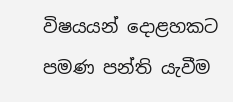විෂයයන් දොළහකට පමණ පන්ති යැවීම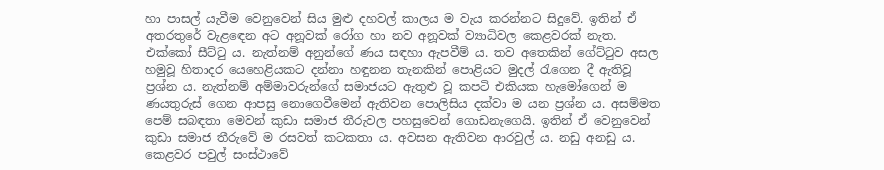හා පාසල් යැවීම වෙනුවෙන් සිය මුළු දහවල් කාලය ම වැය කරන්නට සිදුවේ. ඉතින් ඒ අතරතුරේ වැළඳෙන අට අනූවක් රෝග හා නව අනූවක් ව්‍යාධිවල කෙළවරක් නැත. එක්කෝ සීට්ටු ය. නැත්නම් අනුන්ගේ ණය සඳහා ඇපවීම් ය. තව අතෙකින් ගේට්ටුව අසල හමුවූ හිතාදර යෙහෙළියකට දන්නා හඳුනන තැනකින් පොළියට මුදල් රැගෙන දී ඇතිවූ ප්‍රශ්න ය. නැත්නම් අම්මාවරුන්ගේ සමාජයට ඇතුළු වූ කපටි එකියක හැමෝගෙන් ම ණයතුරුස් ගෙන ආපසු නොගෙවීමෙන් ඇතිවන පොලිසිය දක්වා ම යන ප්‍රශ්න ය. අසම්මත පෙම් සබඳතා මෙවන් කුඩා සමාජ තීරුවල පහසුවෙන් ගොඩනැගෙයි. ඉතින් ඒ වෙනුවෙන් කුඩා සමාජ තීරුවේ ම රසවත් කටකතා ය. අවසන ඇතිවන ආරවුල් ය. නඩු අනඩු ය. කෙළවර පවුල් සංස්ථාවේ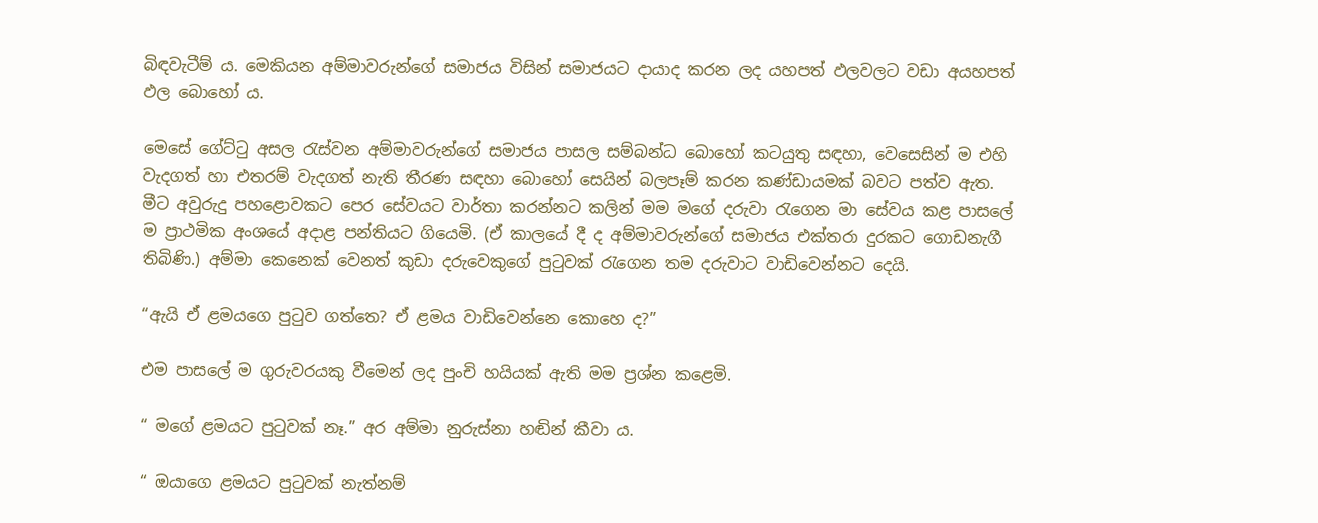බිඳවැටීම් ය. මෙකියන අම්මාවරුන්ගේ සමාජය විසින් සමාජයට දායාද කරන ලද යහපත් ඵලවලට වඩා අයහපත් ඵල බොහෝ ය.

මෙසේ ගේට්ටු අසල රැස්වන අම්මාවරුන්ගේ සමාජය පාසල සම්බන්ධ බොහෝ කටයුතු සඳහා, වෙසෙසින් ම එහි වැදගත් හා එතරම් වැදගත් නැති තීරණ සඳහා බොහෝ සෙයින් බලපෑම් කරන කණ්ඩායමක් බවට පත්ව ඇත. මීට අවුරුදු පහළොවකට පෙර සේවයට වාර්තා කරන්නට කලින් මම මගේ දරුවා රැගෙන මා සේවය කළ පාසලේ ම ප්‍රාථමික අංශයේ අදාළ පන්තියට ගියෙමි. (ඒ කාලයේ දී ද අම්මාවරුන්ගේ සමාජය එක්තරා දුරකට ගොඩනැගී තිබිණි.) අම්මා කෙනෙක් වෙනත් කුඩා දරුවෙකුගේ පුටුවක් රැගෙන තම දරුවාට වාඩිවෙන්නට දෙයි.

“ඇයි ඒ ළමයගෙ පුටුව ගත්තෙ? ඒ ළමය වාඩිවෙන්නෙ කොහෙ ද?”

එම පාසලේ ම ගුරුවරයකු වීමෙන් ලද පුංචි හයියක් ඇති මම ප්‍රශ්න කළෙමි.

“ මගේ ළමයට පුටුවක් නෑ.” අර අම්මා නුරුස්නා හඬින් කීවා ය.

“ ඔයාගෙ ළමයට පුටුවක් නැත්නම්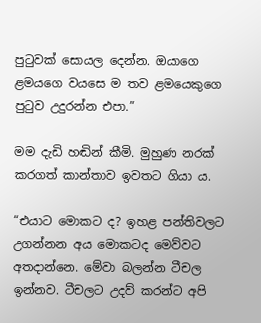පුටුවක් සොයල දෙන්න. ඔයාගෙ ළමයගෙ වයසෙ ම තව ළමයෙකුගෙ පුටුව උදුරන්න එපා.”

මම දැඩි හඬින් කීමි. මුහුණ නරක් කරගත් කාන්තාව ඉවතට ගියා ය.

“එයාට මොකට ද? ඉහළ පන්තිවලට උගන්නන අය මොකටද මෙව්වට අතදාන්නෙ. මේවා බලන්න ටීචල ඉන්නව. ටීචලට උදව් කරන්ට අපි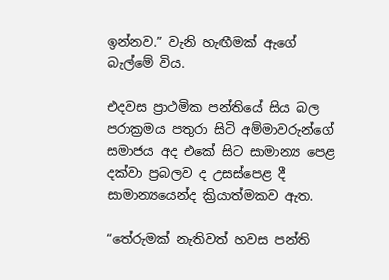ඉන්නව.” වැනි හැඟීමක් ඇගේ බැල්මේ විය.

එදවස ප්‍රාථමික පන්තියේ සිය බල පරාක්‍රමය පතුරා සිටි අම්මාවරුන්ගේ සමාජය අද එකේ සිට සාමාන්‍ය පෙළ දක්වා ප්‍රබලව ද උසස්පෙළ දී සාමාන්‍යයෙන්ද ක්‍රියාත්මකව ඇත.

“තේරුමක් නැතිවත් හවස පන්ති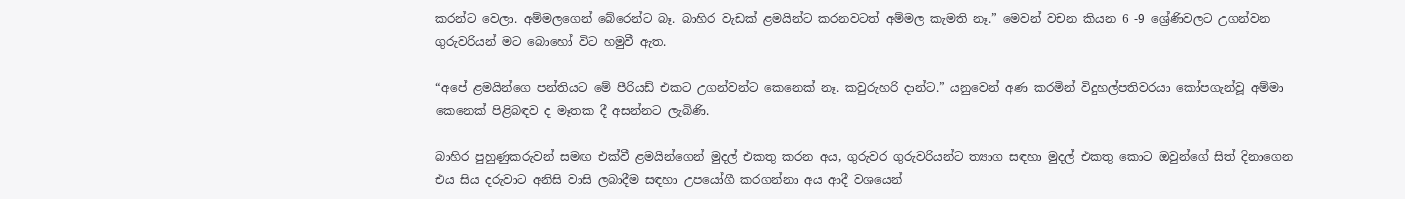කරන්ට වෙලා. අම්මලගෙන් බේරෙන්ට බෑ. බාහිර වැඩක් ළමයින්ට කරනවටත් අම්මල කැමති නෑ.” මෙවන් වචන කියන 6 -9 ශ්‍රේණිවලට උගන්වන ගුරුවරියන් මට බොහෝ විට හමුවී ඇත.

“අපේ ළමයින්ගෙ පන්තියට මේ පීරියඩ් එකට උගන්වන්ට කෙනෙක් නෑ. කවුරුහරි දාන්ට.” යනුවෙන් අණ කරමින් විදුහල්පතිවරයා කෝපගැන්වූ අම්මා කෙනෙක් පිළිබඳව ද මෑතක දී අසන්නට ලැබිණි.

බාහිර පුහුණුකරුවන් සමඟ එක්වී ළමයින්ගෙන් මුදල් එකතු කරන අය, ගුරුවර ගුරුවරියන්ට ත්‍යාග සඳහා මුදල් එකතු කොට ඔවුන්ගේ සිත් දිනාගෙන එය සිය දරුවාට අනිසි වාසි ලබාදීම සඳහා උපයෝගී කරගන්නා අය ආදී වශයෙන්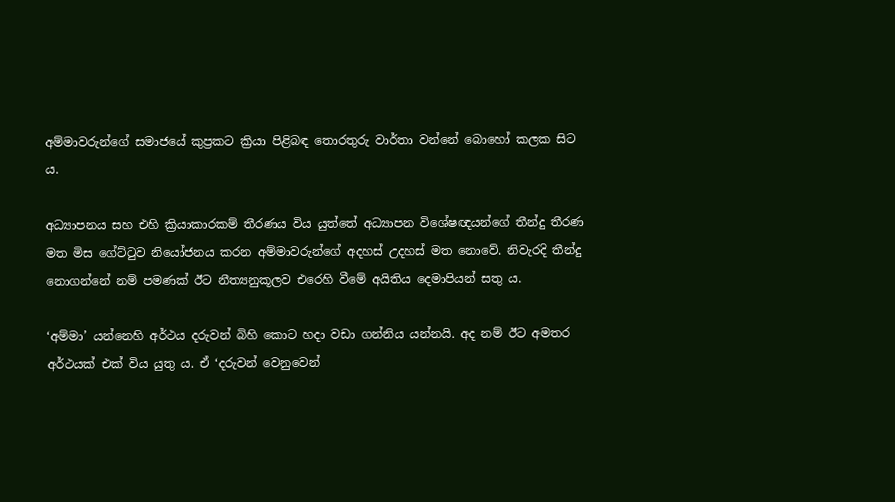අම්මාවරුන්ගේ සමාජයේ කුප්‍රකට ක්‍රියා පිළිබඳ තොරතුරු වාර්තා වන්නේ බොහෝ කලක සිට ය.

අධ්‍යාපනය සහ එහි ක්‍රියාකාරකම් තීරණය විය යුත්තේ අධ්‍යාපන විශේෂඥයන්ගේ තීන්දු තීරණ මත මිස ගේට්ටුව නියෝජනය කරන අම්මාවරුන්ගේ අදහස් උදහස් මත නොවේ. නිවැරදි තීන්දු නොගන්නේ නම් පමණක් ඊට නීත්‍යනුකූලව එරෙහි වීමේ අයිතිය දෙමාපියන් සතු ය.

‘අම්මා’ යන්නෙහි අර්ථය දරුවන් බිහි කොට හදා වඩා ගන්නිය යන්නයි. අද නම් ඊට අමතර අර්ථයක් එක් විය යුතු ය. ඒ ‘දරුවන් වෙනුවෙන්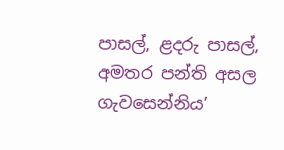පාසල්, ළදරු පාසල්, අමතර පන්ති අසල ගැවසෙන්නිය’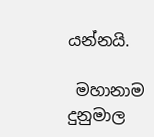යන්නයි.

 මහානාම දුනුමාල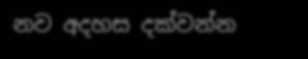නව අදහස දක්වන්න